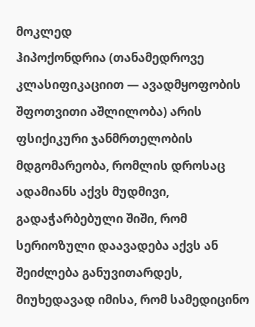მოკლედ
ჰიპოქონდრია (თანამედროვე კლასიფიკაციით — ავადმყოფობის შფოთვითი აშლილობა) არის ფსიქიკური ჯანმრთელობის მდგომარეობა, რომლის დროსაც ადამიანს აქვს მუდმივი, გადაჭარბებული შიში, რომ სერიოზული დაავადება აქვს ან შეიძლება განუვითარდეს, მიუხედავად იმისა, რომ სამედიცინო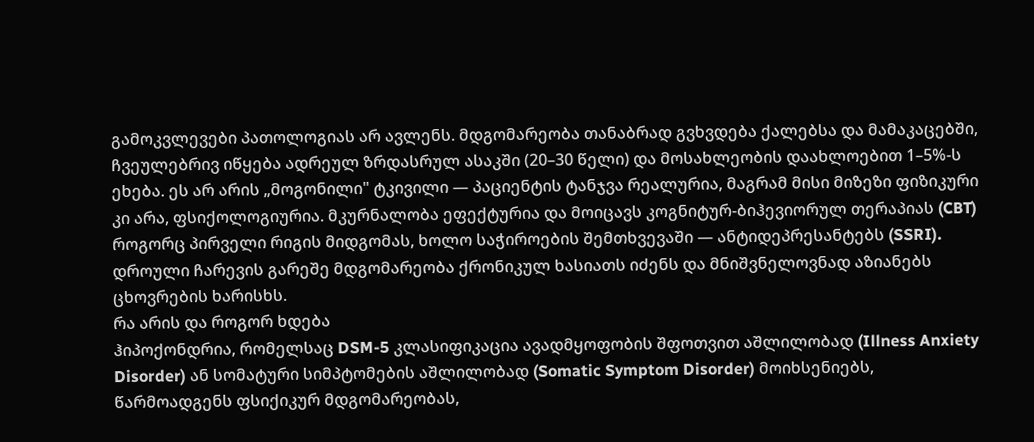გამოკვლევები პათოლოგიას არ ავლენს. მდგომარეობა თანაბრად გვხვდება ქალებსა და მამაკაცებში, ჩვეულებრივ იწყება ადრეულ ზრდასრულ ასაკში (20–30 წელი) და მოსახლეობის დაახლოებით 1–5%-ს ეხება. ეს არ არის „მოგონილი" ტკივილი — პაციენტის ტანჯვა რეალურია, მაგრამ მისი მიზეზი ფიზიკური კი არა, ფსიქოლოგიურია. მკურნალობა ეფექტურია და მოიცავს კოგნიტურ-ბიჰევიორულ თერაპიას (CBT) როგორც პირველი რიგის მიდგომას, ხოლო საჭიროების შემთხვევაში — ანტიდეპრესანტებს (SSRI). დროული ჩარევის გარეშე მდგომარეობა ქრონიკულ ხასიათს იძენს და მნიშვნელოვნად აზიანებს ცხოვრების ხარისხს.
რა არის და როგორ ხდება
ჰიპოქონდრია, რომელსაც DSM-5 კლასიფიკაცია ავადმყოფობის შფოთვით აშლილობად (Illness Anxiety Disorder) ან სომატური სიმპტომების აშლილობად (Somatic Symptom Disorder) მოიხსენიებს, წარმოადგენს ფსიქიკურ მდგომარეობას,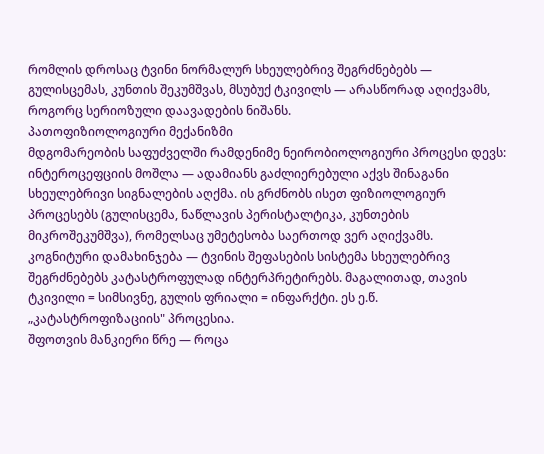რომლის დროსაც ტვინი ნორმალურ სხეულებრივ შეგრძნებებს — გულისცემას, კუნთის შეკუმშვას, მსუბუქ ტკივილს — არასწორად აღიქვამს, როგორც სერიოზული დაავადების ნიშანს.
პათოფიზიოლოგიური მექანიზმი
მდგომარეობის საფუძველში რამდენიმე ნეირობიოლოგიური პროცესი დევს:
ინტეროცეფციის მოშლა — ადამიანს გაძლიერებული აქვს შინაგანი სხეულებრივი სიგნალების აღქმა. ის გრძნობს ისეთ ფიზიოლოგიურ პროცესებს (გულისცემა, ნაწლავის პერისტალტიკა, კუნთების მიკროშეკუმშვა), რომელსაც უმეტესობა საერთოდ ვერ აღიქვამს.
კოგნიტური დამახინჯება — ტვინის შეფასების სისტემა სხეულებრივ შეგრძნებებს კატასტროფულად ინტერპრეტირებს. მაგალითად, თავის ტკივილი = სიმსივნე, გულის ფრიალი = ინფარქტი. ეს ე.წ. „კატასტროფიზაციის" პროცესია.
შფოთვის მანკიერი წრე — როცა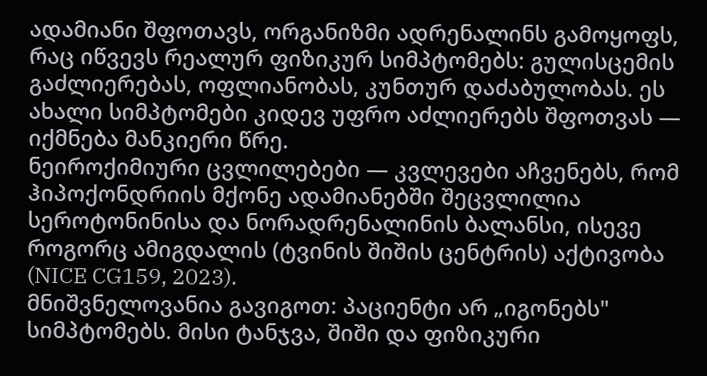ადამიანი შფოთავს, ორგანიზმი ადრენალინს გამოყოფს, რაც იწვევს რეალურ ფიზიკურ სიმპტომებს: გულისცემის გაძლიერებას, ოფლიანობას, კუნთურ დაძაბულობას. ეს ახალი სიმპტომები კიდევ უფრო აძლიერებს შფოთვას — იქმნება მანკიერი წრე.
ნეიროქიმიური ცვლილებები — კვლევები აჩვენებს, რომ ჰიპოქონდრიის მქონე ადამიანებში შეცვლილია სეროტონინისა და ნორადრენალინის ბალანსი, ისევე როგორც ამიგდალის (ტვინის შიშის ცენტრის) აქტივობა (NICE CG159, 2023).
მნიშვნელოვანია გავიგოთ: პაციენტი არ „იგონებს" სიმპტომებს. მისი ტანჯვა, შიში და ფიზიკური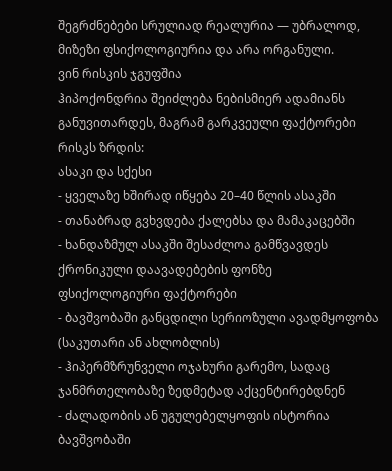შეგრძნებები სრულიად რეალურია — უბრალოდ, მიზეზი ფსიქოლოგიურია და არა ორგანული.
ვინ რისკის ჯგუფშია
ჰიპოქონდრია შეიძლება ნებისმიერ ადამიანს განუვითარდეს, მაგრამ გარკვეული ფაქტორები რისკს ზრდის:
ასაკი და სქესი
- ყველაზე ხშირად იწყება 20–40 წლის ასაკში
- თანაბრად გვხვდება ქალებსა და მამაკაცებში
- ხანდაზმულ ასაკში შესაძლოა გამწვავდეს ქრონიკული დაავადებების ფონზე
ფსიქოლოგიური ფაქტორები
- ბავშვობაში განცდილი სერიოზული ავადმყოფობა (საკუთარი ან ახლობლის)
- ჰიპერმზრუნველი ოჯახური გარემო, სადაც ჯანმრთელობაზე ზედმეტად აქცენტირებდნენ
- ძალადობის ან უგულებელყოფის ისტორია ბავშვობაში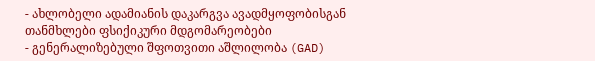- ახლობელი ადამიანის დაკარგვა ავადმყოფობისგან
თანმხლები ფსიქიკური მდგომარეობები
- გენერალიზებული შფოთვითი აშლილობა (GAD)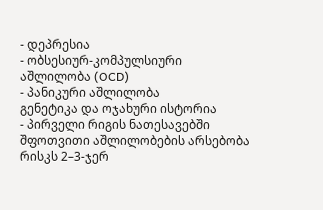- დეპრესია
- ობსესიურ-კომპულსიური აშლილობა (OCD)
- პანიკური აშლილობა
გენეტიკა და ოჯახური ისტორია
- პირველი რიგის ნათესავებში შფოთვითი აშლილობების არსებობა რისკს 2–3-ჯერ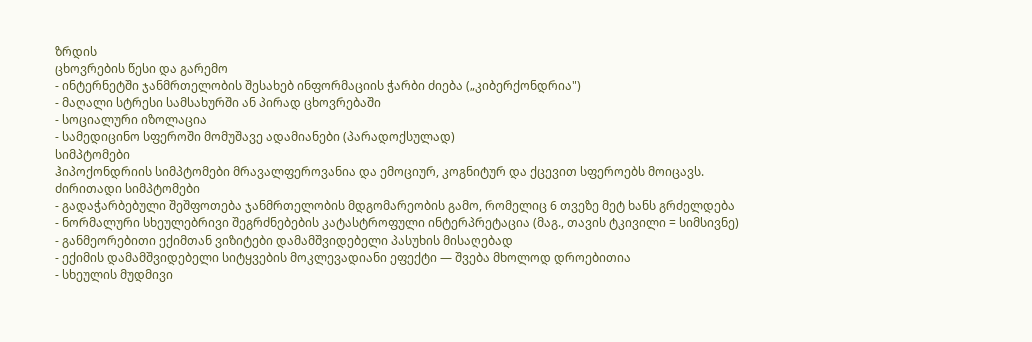ზრდის
ცხოვრების წესი და გარემო
- ინტერნეტში ჯანმრთელობის შესახებ ინფორმაციის ჭარბი ძიება („კიბერქონდრია")
- მაღალი სტრესი სამსახურში ან პირად ცხოვრებაში
- სოციალური იზოლაცია
- სამედიცინო სფეროში მომუშავე ადამიანები (პარადოქსულად)
სიმპტომები
ჰიპოქონდრიის სიმპტომები მრავალფეროვანია და ემოციურ, კოგნიტურ და ქცევით სფეროებს მოიცავს.
ძირითადი სიმპტომები
- გადაჭარბებული შეშფოთება ჯანმრთელობის მდგომარეობის გამო, რომელიც 6 თვეზე მეტ ხანს გრძელდება
- ნორმალური სხეულებრივი შეგრძნებების კატასტროფული ინტერპრეტაცია (მაგ., თავის ტკივილი = სიმსივნე)
- განმეორებითი ექიმთან ვიზიტები დამამშვიდებელი პასუხის მისაღებად
- ექიმის დამამშვიდებელი სიტყვების მოკლევადიანი ეფექტი — შვება მხოლოდ დროებითია
- სხეულის მუდმივი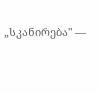„სკანირება" —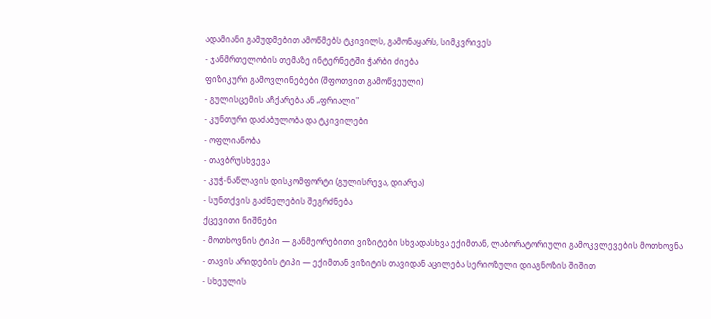ადამიანი გამუდმებით ამოწმებს ტკივილს, გამონაყარს, სიმკვრივეს
- ჯანმრთელობის თემაზე ინტერნეტში ჭარბი ძიება
ფიზიკური გამოვლინებები (შფოთვით გამოწვეული)
- გულისცემის აჩქარება ან „ფრიალი"
- კუნთური დაძაბულობა და ტკივილები
- ოფლიანობა
- თავბრუსხვევა
- კუჭ-ნაწლავის დისკომფორტი (გულისრევა, დიარეა)
- სუნთქვის გაძნელების შეგრძნება
ქცევითი ნიშნები
- მოთხოვნის ტიპი — განმეორებითი ვიზიტები სხვადასხვა ექიმთან, ლაბორატორიული გამოკვლევების მოთხოვნა
- თავის არიდების ტიპი — ექიმთან ვიზიტის თავიდან აცილება სერიოზული დიაგნოზის შიშით
- სხეულის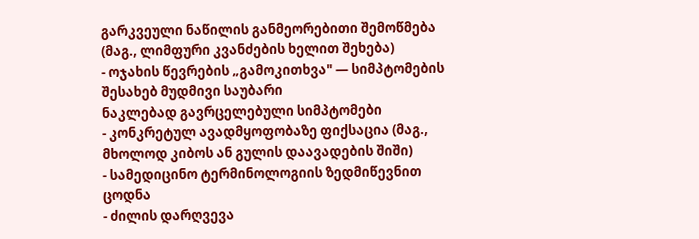გარკვეული ნაწილის განმეორებითი შემოწმება (მაგ., ლიმფური კვანძების ხელით შეხება)
- ოჯახის წევრების „გამოკითხვა" — სიმპტომების შესახებ მუდმივი საუბარი
ნაკლებად გავრცელებული სიმპტომები
- კონკრეტულ ავადმყოფობაზე ფიქსაცია (მაგ., მხოლოდ კიბოს ან გულის დაავადების შიში)
- სამედიცინო ტერმინოლოგიის ზედმიწევნით ცოდნა
- ძილის დარღვევა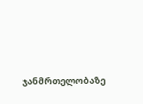ჯანმრთელობაზე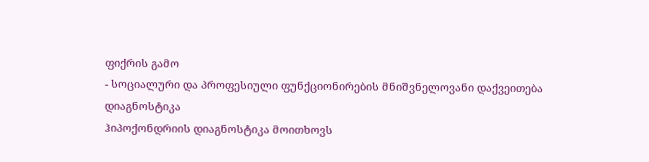ფიქრის გამო
- სოციალური და პროფესიული ფუნქციონირების მნიშვნელოვანი დაქვეითება
დიაგნოსტიკა
ჰიპოქონდრიის დიაგნოსტიკა მოითხოვს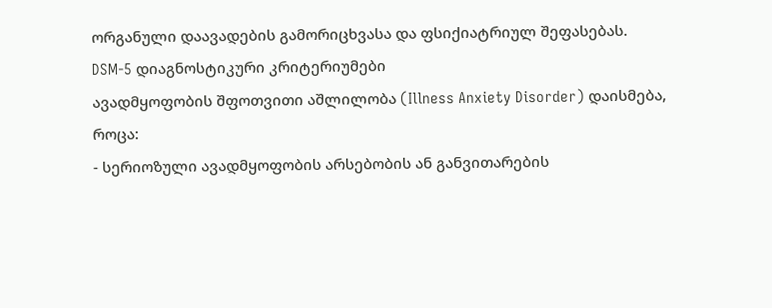ორგანული დაავადების გამორიცხვასა და ფსიქიატრიულ შეფასებას.
DSM-5 დიაგნოსტიკური კრიტერიუმები
ავადმყოფობის შფოთვითი აშლილობა (Illness Anxiety Disorder) დაისმება, როცა:
- სერიოზული ავადმყოფობის არსებობის ან განვითარების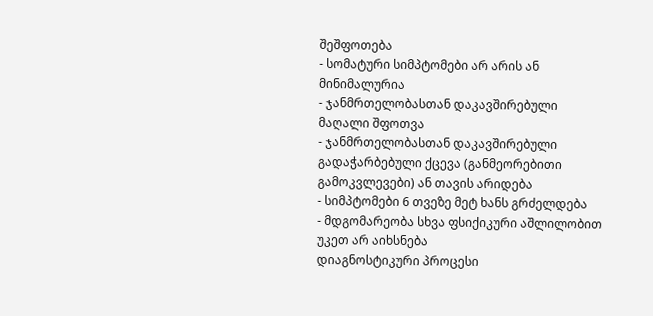შეშფოთება
- სომატური სიმპტომები არ არის ან მინიმალურია
- ჯანმრთელობასთან დაკავშირებული მაღალი შფოთვა
- ჯანმრთელობასთან დაკავშირებული გადაჭარბებული ქცევა (განმეორებითი გამოკვლევები) ან თავის არიდება
- სიმპტომები 6 თვეზე მეტ ხანს გრძელდება
- მდგომარეობა სხვა ფსიქიკური აშლილობით უკეთ არ აიხსნება
დიაგნოსტიკური პროცესი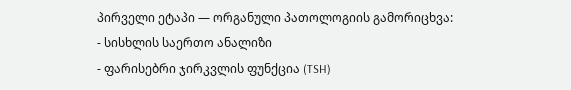პირველი ეტაპი — ორგანული პათოლოგიის გამორიცხვა:
- სისხლის საერთო ანალიზი
- ფარისებრი ჯირკვლის ფუნქცია (TSH)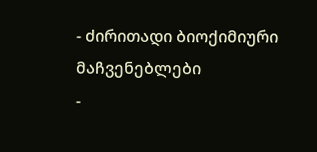- ძირითადი ბიოქიმიური მაჩვენებლები
-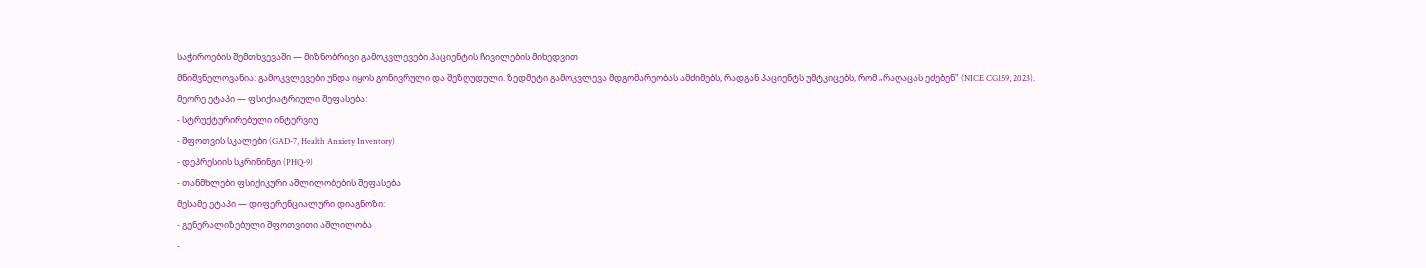საჭიროების შემთხვევაში — მიზნობრივი გამოკვლევები პაციენტის ჩივილების მიხედვით
მნიშვნელოვანია: გამოკვლევები უნდა იყოს გონივრული და შეზღუდული. ზედმეტი გამოკვლევა მდგომარეობას ამძიმებს, რადგან პაციენტს უმტკიცებს, რომ „რაღაცას ეძებენ" (NICE CG159, 2023).
მეორე ეტაპი — ფსიქიატრიული შეფასება:
- სტრუქტურირებული ინტერვიუ
- შფოთვის სკალები (GAD-7, Health Anxiety Inventory)
- დეპრესიის სკრინინგი (PHQ-9)
- თანმხლები ფსიქიკური აშლილობების შეფასება
მესამე ეტაპი — დიფერენციალური დიაგნოზი:
- გენერალიზებული შფოთვითი აშლილობა
-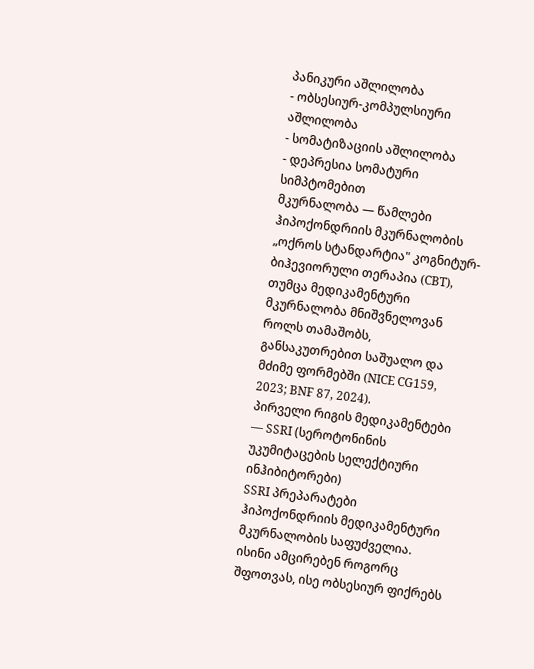პანიკური აშლილობა
- ობსესიურ-კომპულსიური აშლილობა
- სომატიზაციის აშლილობა
- დეპრესია სომატური სიმპტომებით
მკურნალობა — წამლები
ჰიპოქონდრიის მკურნალობის „ოქროს სტანდარტია" კოგნიტურ-ბიჰევიორული თერაპია (CBT), თუმცა მედიკამენტური მკურნალობა მნიშვნელოვან როლს თამაშობს, განსაკუთრებით საშუალო და მძიმე ფორმებში (NICE CG159, 2023; BNF 87, 2024).
პირველი რიგის მედიკამენტები — SSRI (სეროტონინის უკუმიტაცების სელექტიური ინჰიბიტორები)
SSRI პრეპარატები ჰიპოქონდრიის მედიკამენტური მკურნალობის საფუძველია. ისინი ამცირებენ როგორც შფოთვას, ისე ობსესიურ ფიქრებს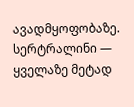ავადმყოფობაზე.
სერტრალინი — ყველაზე მეტად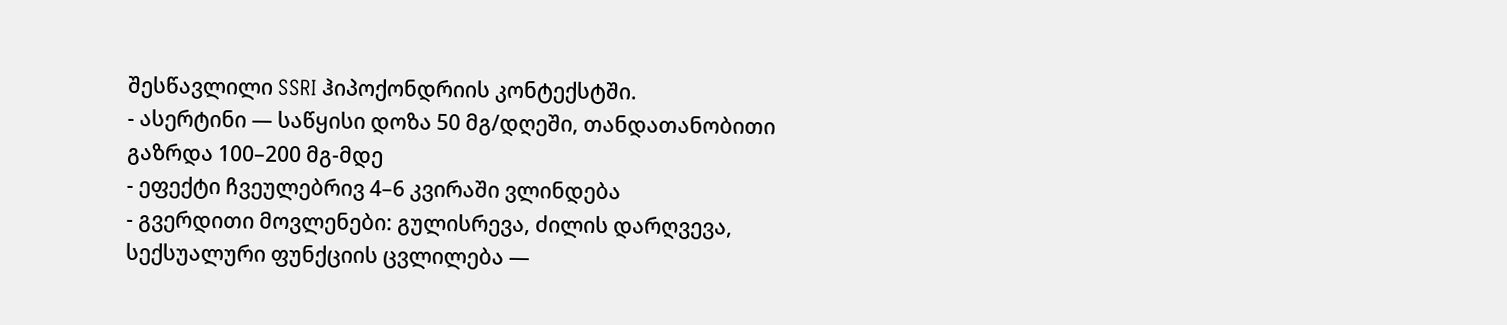შესწავლილი SSRI ჰიპოქონდრიის კონტექსტში.
- ასერტინი — საწყისი დოზა 50 მგ/დღეში, თანდათანობითი გაზრდა 100–200 მგ-მდე
- ეფექტი ჩვეულებრივ 4–6 კვირაში ვლინდება
- გვერდითი მოვლენები: გულისრევა, ძილის დარღვევა, სექსუალური ფუნქციის ცვლილება —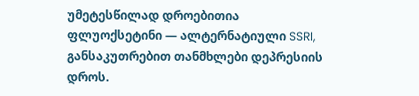უმეტესწილად დროებითია
ფლუოქსეტინი — ალტერნატიული SSRI, განსაკუთრებით თანმხლები დეპრესიის დროს.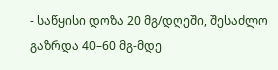- საწყისი დოზა 20 მგ/დღეში, შესაძლო გაზრდა 40–60 მგ-მდე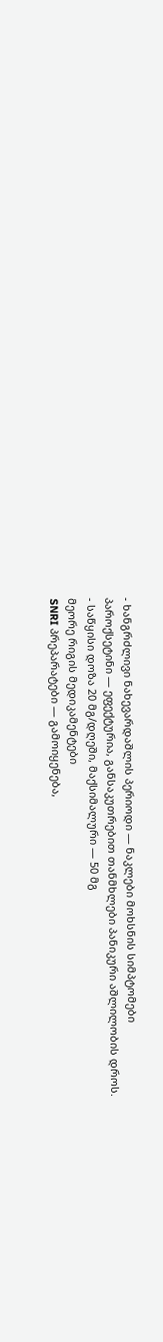- ხანგრძლივი ნახევარდაშლის პერიოდი — ნაკლები მოხსნის სიმპტომები
პაროქსეტინი — ეფექტურია, განსაკუთრებით თანმხლები პანიკური აშლილობის დროს.
- საწყისი დოზა 20 მგ/დღეში, მაქსიმალური — 50 მგ
მეორე რიგის მედიკამენტები
SNRI პრეპარატები — გამოიყენება,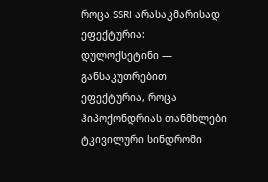როცა SSRI არასაკმარისად ეფექტურია:
დულოქსეტინი — განსაკუთრებით ეფექტურია, როცა ჰიპოქონდრიას თანმხლები ტკივილური სინდრომი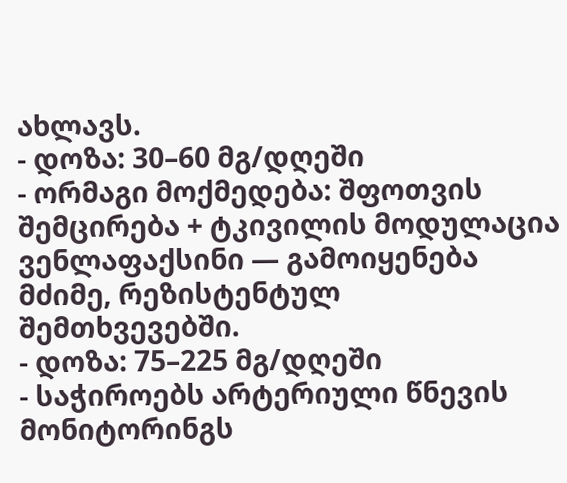ახლავს.
- დოზა: 30–60 მგ/დღეში
- ორმაგი მოქმედება: შფოთვის შემცირება + ტკივილის მოდულაცია
ვენლაფაქსინი — გამოიყენება მძიმე, რეზისტენტულ შემთხვევებში.
- დოზა: 75–225 მგ/დღეში
- საჭიროებს არტერიული წნევის მონიტორინგს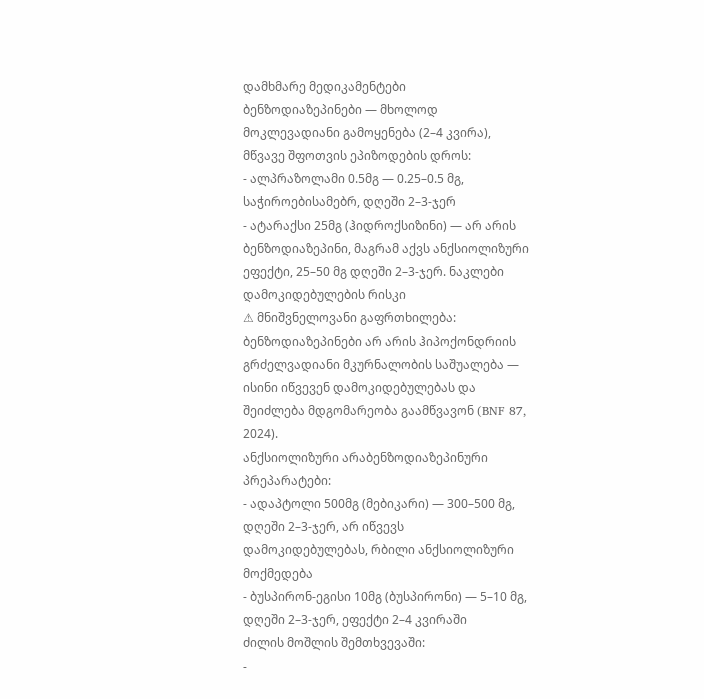დამხმარე მედიკამენტები
ბენზოდიაზეპინები — მხოლოდ მოკლევადიანი გამოყენება (2–4 კვირა), მწვავე შფოთვის ეპიზოდების დროს:
- ალპრაზოლამი 0.5მგ — 0.25–0.5 მგ, საჭიროებისამებრ, დღეში 2–3-ჯერ
- ატარაქსი 25მგ (ჰიდროქსიზინი) — არ არის ბენზოდიაზეპინი, მაგრამ აქვს ანქსიოლიზური ეფექტი, 25–50 მგ დღეში 2–3-ჯერ. ნაკლები დამოკიდებულების რისკი
⚠ მნიშვნელოვანი გაფრთხილება: ბენზოდიაზეპინები არ არის ჰიპოქონდრიის გრძელვადიანი მკურნალობის საშუალება — ისინი იწვევენ დამოკიდებულებას და შეიძლება მდგომარეობა გაამწვავონ (BNF 87, 2024).
ანქსიოლიზური არაბენზოდიაზეპინური პრეპარატები:
- ადაპტოლი 500მგ (მებიკარი) — 300–500 მგ, დღეში 2–3-ჯერ, არ იწვევს დამოკიდებულებას, რბილი ანქსიოლიზური მოქმედება
- ბუსპირონ-ეგისი 10მგ (ბუსპირონი) — 5–10 მგ, დღეში 2–3-ჯერ, ეფექტი 2–4 კვირაში
ძილის მოშლის შემთხვევაში:
-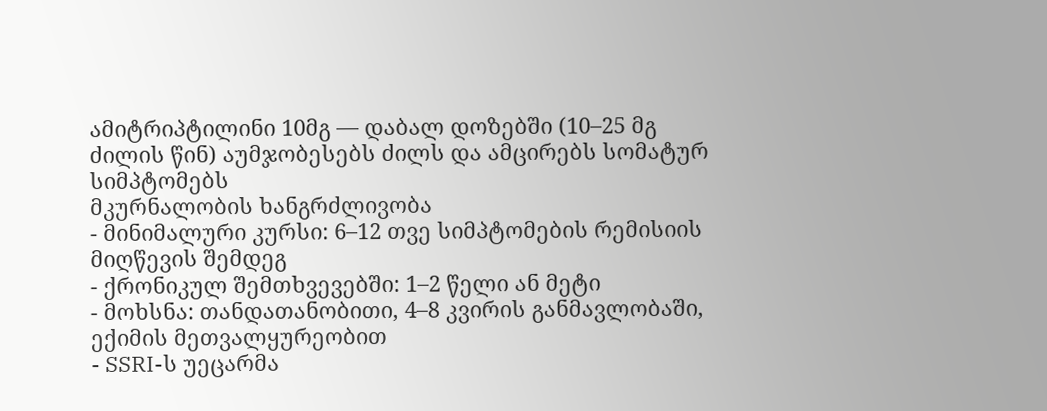ამიტრიპტილინი 10მგ — დაბალ დოზებში (10–25 მგ ძილის წინ) აუმჯობესებს ძილს და ამცირებს სომატურ სიმპტომებს
მკურნალობის ხანგრძლივობა
- მინიმალური კურსი: 6–12 თვე სიმპტომების რემისიის მიღწევის შემდეგ
- ქრონიკულ შემთხვევებში: 1–2 წელი ან მეტი
- მოხსნა: თანდათანობითი, 4–8 კვირის განმავლობაში, ექიმის მეთვალყურეობით
- SSRI-ს უეცარმა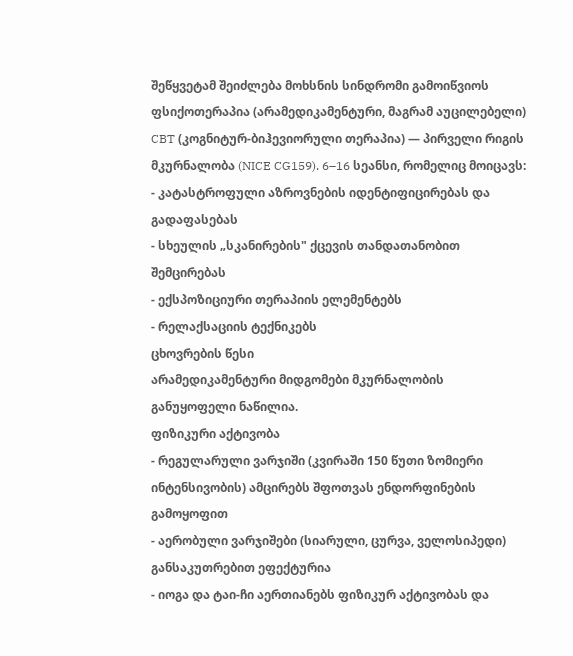შეწყვეტამ შეიძლება მოხსნის სინდრომი გამოიწვიოს
ფსიქოთერაპია (არამედიკამენტური, მაგრამ აუცილებელი)
CBT (კოგნიტურ-ბიჰევიორული თერაპია) — პირველი რიგის მკურნალობა (NICE CG159). 6–16 სეანსი, რომელიც მოიცავს:
- კატასტროფული აზროვნების იდენტიფიცირებას და გადაფასებას
- სხეულის „სკანირების" ქცევის თანდათანობით შემცირებას
- ექსპოზიციური თერაპიის ელემენტებს
- რელაქსაციის ტექნიკებს
ცხოვრების წესი
არამედიკამენტური მიდგომები მკურნალობის განუყოფელი ნაწილია.
ფიზიკური აქტივობა
- რეგულარული ვარჯიში (კვირაში 150 წუთი ზომიერი ინტენსივობის) ამცირებს შფოთვას ენდორფინების გამოყოფით
- აერობული ვარჯიშები (სიარული, ცურვა, ველოსიპედი) განსაკუთრებით ეფექტურია
- იოგა და ტაი-ჩი აერთიანებს ფიზიკურ აქტივობას და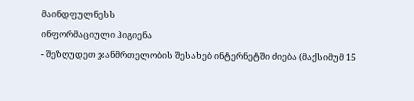მაინდფულნესს
ინფორმაციული ჰიგიენა
- შეზღუდეთ ჯანმრთელობის შესახებ ინტერნეტში ძიება (მაქსიმუმ 15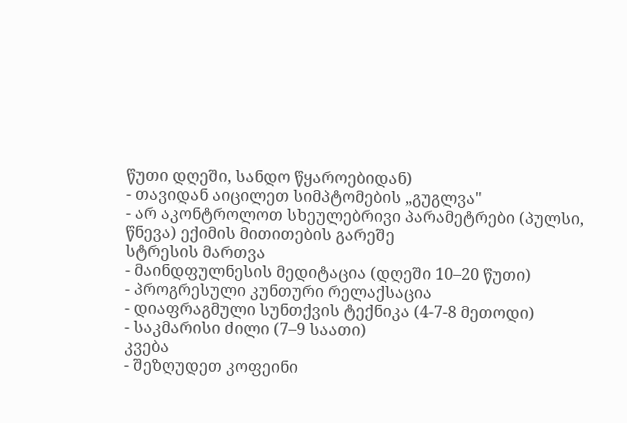წუთი დღეში, სანდო წყაროებიდან)
- თავიდან აიცილეთ სიმპტომების „გუგლვა"
- არ აკონტროლოთ სხეულებრივი პარამეტრები (პულსი, წნევა) ექიმის მითითების გარეშე
სტრესის მართვა
- მაინდფულნესის მედიტაცია (დღეში 10–20 წუთი)
- პროგრესული კუნთური რელაქსაცია
- დიაფრაგმული სუნთქვის ტექნიკა (4-7-8 მეთოდი)
- საკმარისი ძილი (7–9 საათი)
კვება
- შეზღუდეთ კოფეინი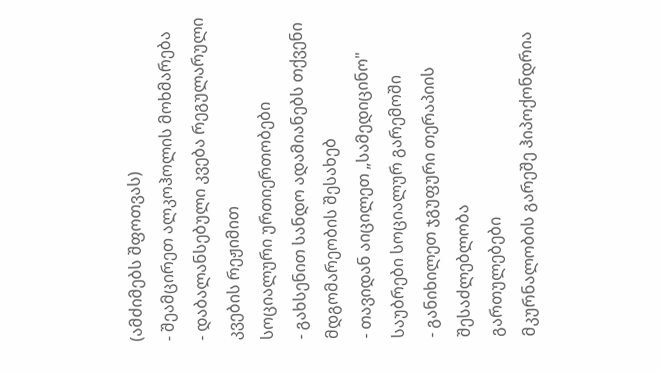(ამძიმებს შფოთვას)
- შეამცირეთ ალკოჰოლის მოხმარება
- დაბალანსებული კვება რეგულარული კვების რეჟიმით
სოციალური ურთიერთობები
- გახსენით სანდო ადამიანებს თქვენი მდგომარეობის შესახებ
- თავიდან აიცილეთ „სამედიცინო" საუბრები სოციალურ გარემოში
- განიხილეთ ჯგუფური თერაპიის შესაძლებლობა
გართულებები
მკურნალობის გარეშე ჰიპოქონდრია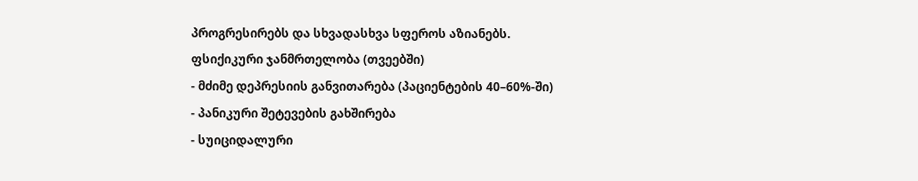პროგრესირებს და სხვადასხვა სფეროს აზიანებს.
ფსიქიკური ჯანმრთელობა (თვეებში)
- მძიმე დეპრესიის განვითარება (პაციენტების 40–60%-ში)
- პანიკური შეტევების გახშირება
- სუიციდალური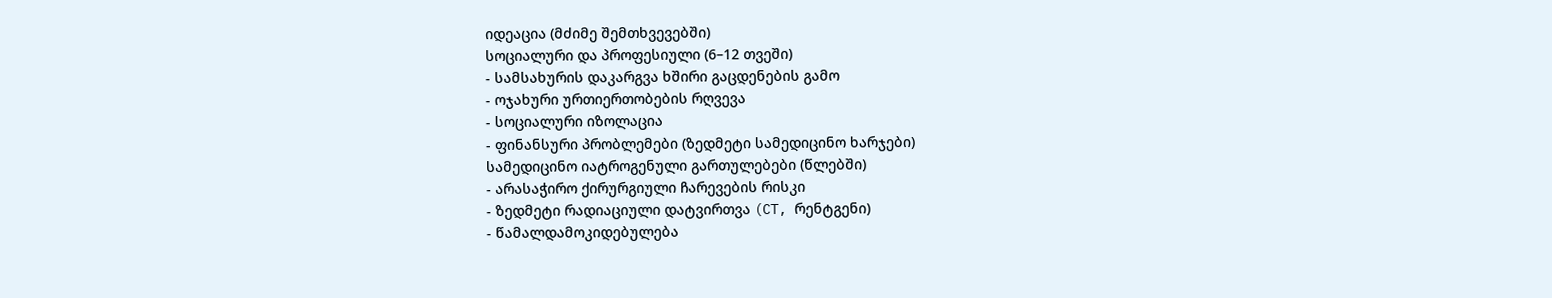იდეაცია (მძიმე შემთხვევებში)
სოციალური და პროფესიული (6–12 თვეში)
- სამსახურის დაკარგვა ხშირი გაცდენების გამო
- ოჯახური ურთიერთობების რღვევა
- სოციალური იზოლაცია
- ფინანსური პრობლემები (ზედმეტი სამედიცინო ხარჯები)
სამედიცინო იატროგენული გართულებები (წლებში)
- არასაჭირო ქირურგიული ჩარევების რისკი
- ზედმეტი რადიაციული დატვირთვა (CT, რენტგენი)
- წამალდამოკიდებულება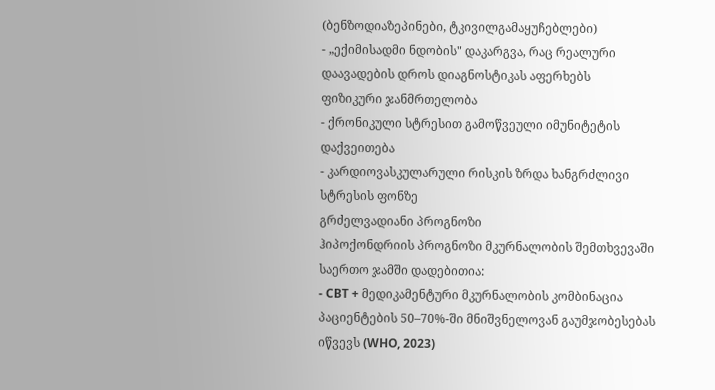(ბენზოდიაზეპინები, ტკივილგამაყუჩებლები)
- „ექიმისადმი ნდობის" დაკარგვა, რაც რეალური დაავადების დროს დიაგნოსტიკას აფერხებს
ფიზიკური ჯანმრთელობა
- ქრონიკული სტრესით გამოწვეული იმუნიტეტის დაქვეითება
- კარდიოვასკულარული რისკის ზრდა ხანგრძლივი სტრესის ფონზე
გრძელვადიანი პროგნოზი
ჰიპოქონდრიის პროგნოზი მკურნალობის შემთხვევაში საერთო ჯამში დადებითია:
- CBT + მედიკამენტური მკურნალობის კომბინაცია პაციენტების 50–70%-ში მნიშვნელოვან გაუმჯობესებას იწვევს (WHO, 2023)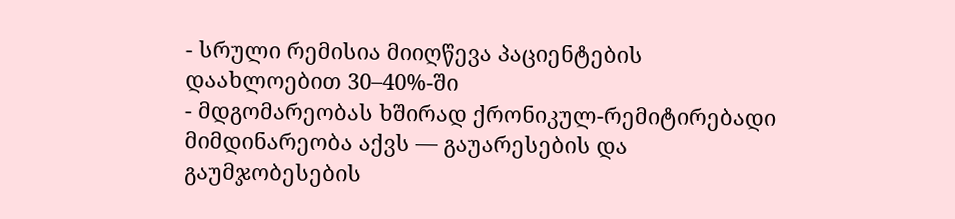- სრული რემისია მიიღწევა პაციენტების დაახლოებით 30–40%-ში
- მდგომარეობას ხშირად ქრონიკულ-რემიტირებადი მიმდინარეობა აქვს — გაუარესების და გაუმჯობესების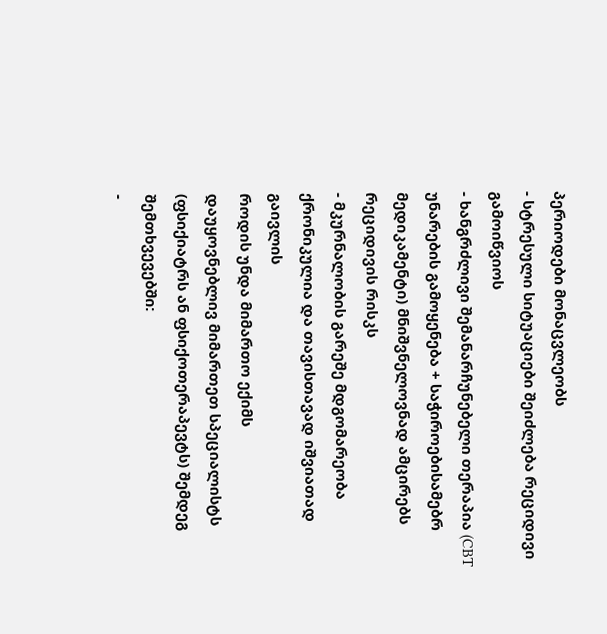პერიოდები მონაცვლეობს
- სტრესული სიტუაციები შეიძლება რეციდივი გამოიწვიოს
- ხანგრძლივი შემანარჩუნებელი თერაპია (CBT უნარების გამოყენება + საჭიროებისამებრ მედიკამენტი) მნიშვნელოვნად ამცირებს რეციდივის რისკს
- მკურნალობის გარეშე მდგომარეობა ქრონიკულია და თავისთავად იშვიათად გაივლის
როდის უნდა მიმართო ექიმს
დაუყოვნებლივ მიმართეთ სპეციალისტს (ფსიქიატრს ან ფსიქოთერაპევტს) შემდეგ შემთხვევებში:
-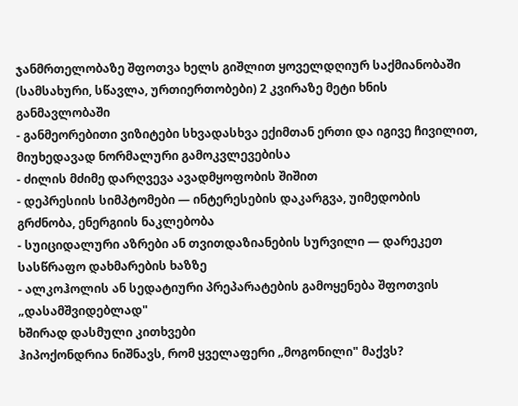ჯანმრთელობაზე შფოთვა ხელს გიშლით ყოველდღიურ საქმიანობაში (სამსახური, სწავლა, ურთიერთობები) 2 კვირაზე მეტი ხნის განმავლობაში
- განმეორებითი ვიზიტები სხვადასხვა ექიმთან ერთი და იგივე ჩივილით, მიუხედავად ნორმალური გამოკვლევებისა
- ძილის მძიმე დარღვევა ავადმყოფობის შიშით
- დეპრესიის სიმპტომები — ინტერესების დაკარგვა, უიმედობის გრძნობა, ენერგიის ნაკლებობა
- სუიციდალური აზრები ან თვითდაზიანების სურვილი — დარეკეთ სასწრაფო დახმარების ხაზზე
- ალკოჰოლის ან სედატიური პრეპარატების გამოყენება შფოთვის „დასამშვიდებლად"
ხშირად დასმული კითხვები
ჰიპოქონდრია ნიშნავს, რომ ყველაფერი „მოგონილი" მაქვს?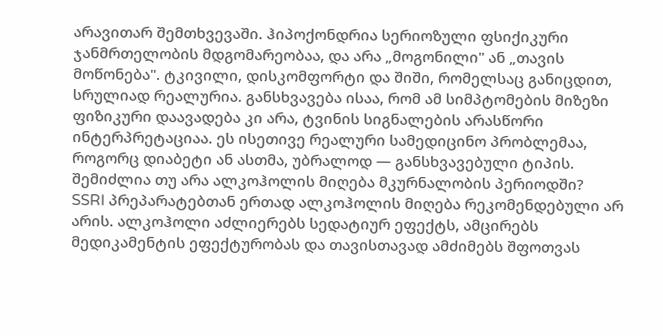არავითარ შემთხვევაში. ჰიპოქონდრია სერიოზული ფსიქიკური ჯანმრთელობის მდგომარეობაა, და არა „მოგონილი" ან „თავის მოწონება". ტკივილი, დისკომფორტი და შიში, რომელსაც განიცდით, სრულიად რეალურია. განსხვავება ისაა, რომ ამ სიმპტომების მიზეზი ფიზიკური დაავადება კი არა, ტვინის სიგნალების არასწორი ინტერპრეტაციაა. ეს ისეთივე რეალური სამედიცინო პრობლემაა, როგორც დიაბეტი ან ასთმა, უბრალოდ — განსხვავებული ტიპის.
შემიძლია თუ არა ალკოჰოლის მიღება მკურნალობის პერიოდში?
SSRI პრეპარატებთან ერთად ალკოჰოლის მიღება რეკომენდებული არ არის. ალკოჰოლი აძლიერებს სედატიურ ეფექტს, ამცირებს მედიკამენტის ეფექტურობას და თავისთავად ამძიმებს შფოთვას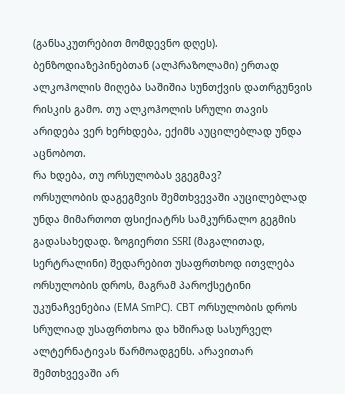(განსაკუთრებით მომდევნო დღეს). ბენზოდიაზეპინებთან (ალპრაზოლამი) ერთად ალკოჰოლის მიღება საშიშია სუნთქვის დათრგუნვის რისკის გამო. თუ ალკოჰოლის სრული თავის არიდება ვერ ხერხდება, ექიმს აუცილებლად უნდა აცნობოთ.
რა ხდება, თუ ორსულობას ვგეგმავ?
ორსულობის დაგეგმვის შემთხვევაში აუცილებლად უნდა მიმართოთ ფსიქიატრს სამკურნალო გეგმის გადასახედად. ზოგიერთი SSRI (მაგალითად, სერტრალინი) შედარებით უსაფრთხოდ ითვლება ორსულობის დროს, მაგრამ პაროქსეტინი უკუნაჩვენებია (EMA SmPC). CBT ორსულობის დროს სრულიად უსაფრთხოა და ხშირად სასურველ ალტერნატივას წარმოადგენს. არავითარ შემთხვევაში არ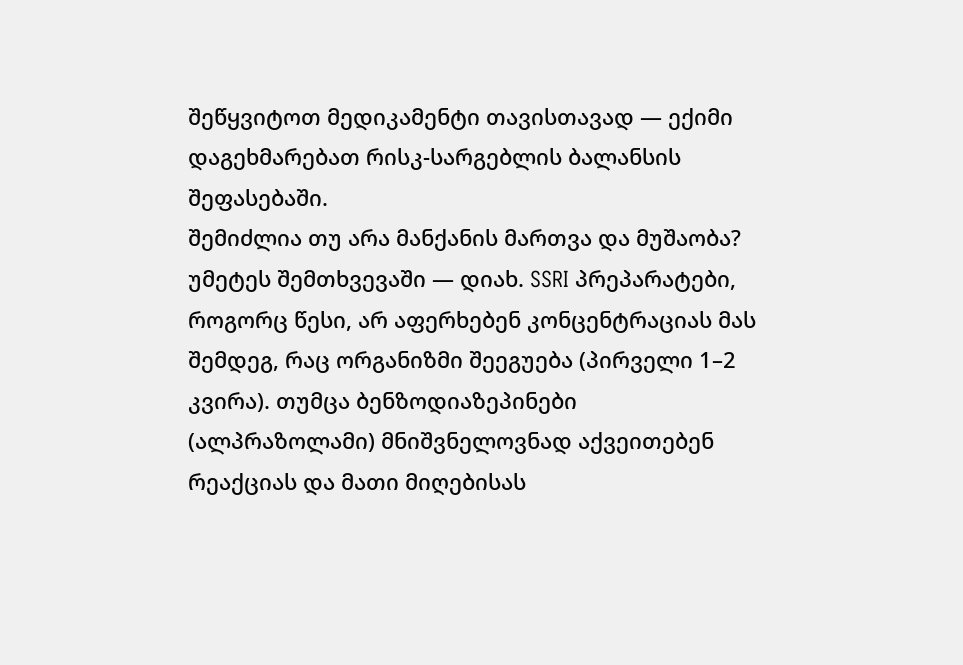შეწყვიტოთ მედიკამენტი თავისთავად — ექიმი დაგეხმარებათ რისკ-სარგებლის ბალანსის შეფასებაში.
შემიძლია თუ არა მანქანის მართვა და მუშაობა?
უმეტეს შემთხვევაში — დიახ. SSRI პრეპარატები, როგორც წესი, არ აფერხებენ კონცენტრაციას მას შემდეგ, რაც ორგანიზმი შეეგუება (პირველი 1–2 კვირა). თუმცა ბენზოდიაზეპინები (ალპრაზოლამი) მნიშვნელოვნად აქვეითებენ რეაქციას და მათი მიღებისას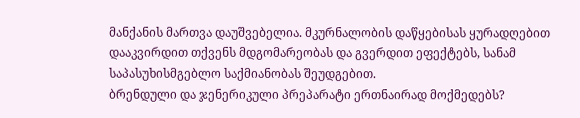მანქანის მართვა დაუშვებელია. მკურნალობის დაწყებისას ყურადღებით დააკვირდით თქვენს მდგომარეობას და გვერდით ეფექტებს, სანამ საპასუხისმგებლო საქმიანობას შეუდგებით.
ბრენდული და ჯენერიკული პრეპარატი ერთნაირად მოქმედებს?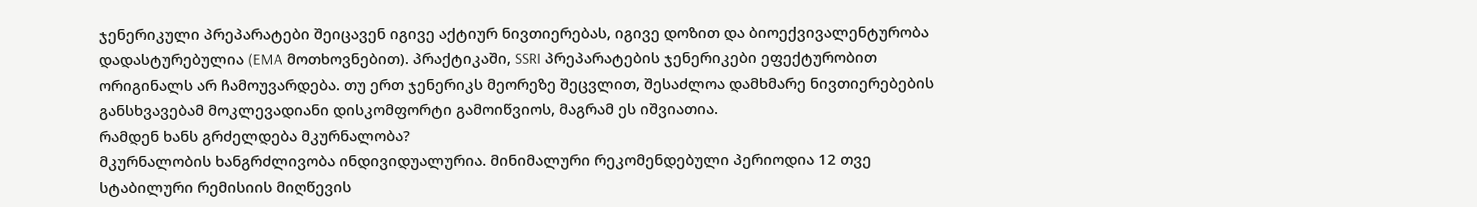ჯენერიკული პრეპარატები შეიცავენ იგივე აქტიურ ნივთიერებას, იგივე დოზით და ბიოექვივალენტურობა დადასტურებულია (EMA მოთხოვნებით). პრაქტიკაში, SSRI პრეპარატების ჯენერიკები ეფექტურობით ორიგინალს არ ჩამოუვარდება. თუ ერთ ჯენერიკს მეორეზე შეცვლით, შესაძლოა დამხმარე ნივთიერებების განსხვავებამ მოკლევადიანი დისკომფორტი გამოიწვიოს, მაგრამ ეს იშვიათია.
რამდენ ხანს გრძელდება მკურნალობა?
მკურნალობის ხანგრძლივობა ინდივიდუალურია. მინიმალური რეკომენდებული პერიოდია 12 თვე სტაბილური რემისიის მიღწევის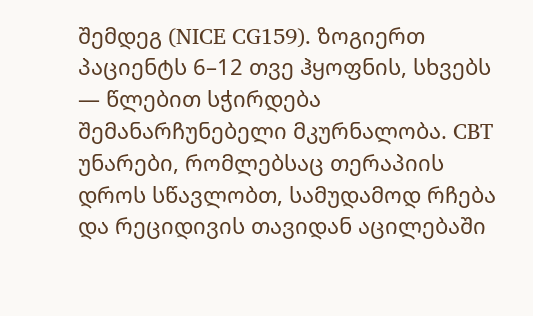შემდეგ (NICE CG159). ზოგიერთ პაციენტს 6–12 თვე ჰყოფნის, სხვებს — წლებით სჭირდება შემანარჩუნებელი მკურნალობა. CBT უნარები, რომლებსაც თერაპიის დროს სწავლობთ, სამუდამოდ რჩება და რეციდივის თავიდან აცილებაში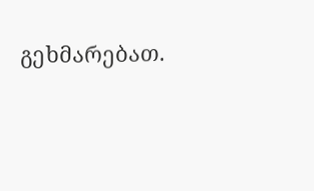გეხმარებათ.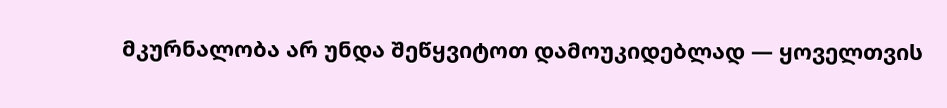მკურნალობა არ უნდა შეწყვიტოთ დამოუკიდებლად — ყოველთვის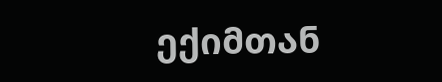ექიმთან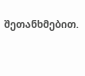შეთანხმებით.